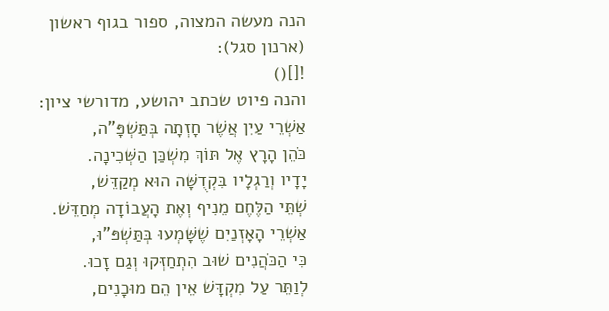הנה מעשה המצוה, ספור בגוף ראשון (ארנון סגל):
![]()
והנה פיוט שכתב יהושע, מדורשי ציון:
אַשְׁרֵי עַיִן אֲשֶׁר חָזְתָה בְּתַּשְׁפָּ”ה,
כֹּהֵן הָרָץ אֶל תּוֹךְ מִשְׁכַּן הַשְּׁכִינָה.
יָדָיו וְרַגְלָיו בִּקְדֻשָּׁה הוּא מְקַדֵּשׁ,
שְׁתֵּי הַלֶּחֶם מֵנִיף וְאֶת הָעֲבוֹדָה מְחַדֵּשׁ.
אַשְׁרֵי הָאָזְנַיִם שֶׁשָּׁמְעוּ בְּתַּשְׁפּ”וּ,
כִּי הַכֹּהֲנִים שׁוּב הִתְחַזְּקוּ וְגַם זָכוּ.
לְוַתֵּר עַל מִקְדָּשׁ אֵין הֵם מוּכָנִים,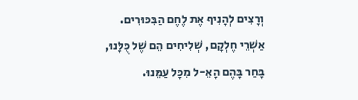וְרָצִים לְהָנִיף אֶת לֶחֶם הַבִּכּוּרִים.
אַשְׁרֵי חֶלְקָם, שְׁלִיחִים הֵם שֶׁל כֻּלָּנוּ,
בָּחַר בָּהֶם הָאֵ-ל מִכָּל עַמֵּנוּ.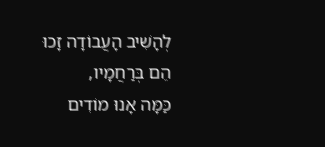לְהָשִׁיב הָעֲבוֹדָה זָכוּ הֵם בְּרַחֲמָיו,
כַּמָּה אָנוּ מוֹדִים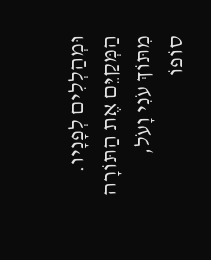וּמְהַלְלִים לְפָנָיו.
הַמְּקַיֵּם אֶת הַתּוֹרָה מִתּוֹךְ עֹנִי וָעֹל,
סוֹפוֹ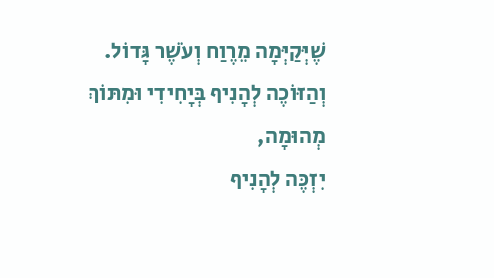שֶׁיְּקַיְּמָה מֵרֶוַח וְעֹשֶׁר גָּדוֹל.
וְהַזּוֹכֶה לְהָנִיף בְּיָחִידִי וּמִתּוֹךְ מְהוּמָה,
יִזְכֶּה לְהָנִיף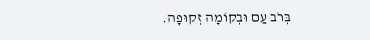בְּרֹב עַם וּבְקוֹמָה זְקוּפָה.